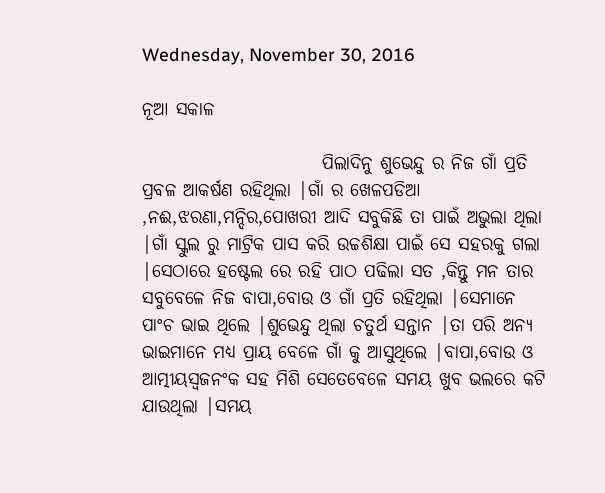Wednesday, November 30, 2016

ନୂଆ ସକାଳ

                         ପିଲାଦିନୁ ଶୁଭେନ୍ଦୁ ର ନିଜ ଗାଁ ପ୍ରତି ପ୍ରବଳ ଆକର୍ଷଣ ରହିଥିଲା |ଗାଁ ର ଖେଳପଡିଆ ,ନଈ,ଝରଣା,ମନ୍ଦିର,ପୋଖରୀ ଆଦି ସବୁକିଛି ତା ପାଇଁ ଅଭୁଲା ଥିଲା |ଗାଁ ସ୍କୁଲ ରୁ ମାଟ୍ରିକ ପାସ କରି ଉଚ୍ଚଶିକ୍ଷା ପାଇଁ ସେ ସହରକୁ ଗଲା |ସେଠାରେ ହଷ୍ଟେଲ ରେ ରହି ପାଠ ପଢିଲା ସତ ,କିନ୍ତୁ ମନ ତାର ସବୁବେଳେ ନିଜ ବାପା,ବୋଉ ଓ ଗାଁ ପ୍ରତି ରହିଥିଲା |ସେମାନେ ପାଂଚ ଭାଇ ଥିଲେ |ଶୁଭେନ୍ଦୁ ଥିଲା ଚତୁର୍ଥ ସନ୍ତାନ |ତା ପରି ଅନ୍ୟ ଭାଇମାନେ ମଧ୍ୟ ପ୍ରାୟ ବେଳେ ଗାଁ କୁ ଆସୁଥିଲେ |ବାପା,ବୋଉ ଓ ଆତ୍ମୀୟସ୍ବଜନଂକ ସହ ମିଶି ସେତେବେଳେ ସମୟ ଖୁବ ଭଲରେ କଟି ଯାଉଥିଲା |ସମୟ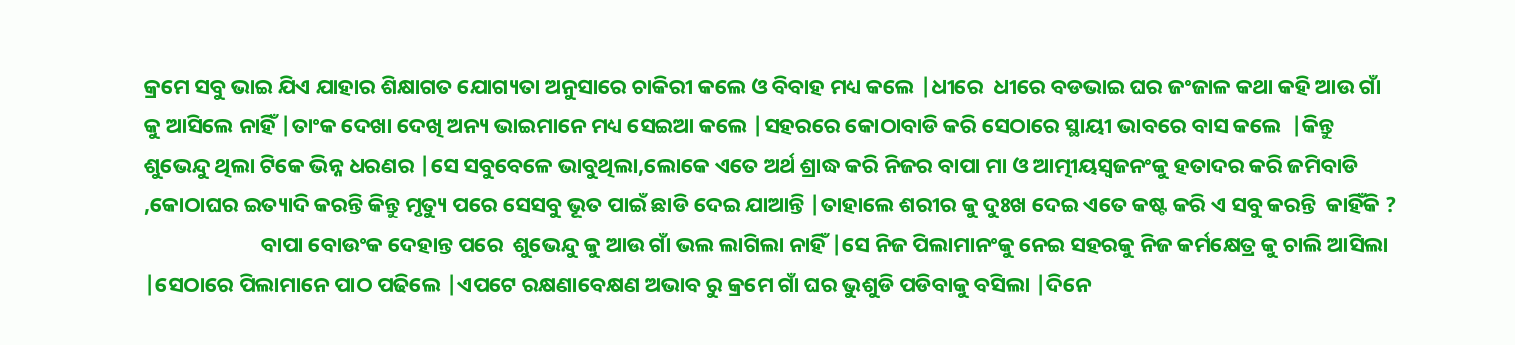କ୍ରମେ ସବୁ ଭାଇ ଯିଏ ଯାହାର ଶିକ୍ଷାଗତ ଯୋଗ୍ୟତା ଅନୁସାରେ ଚାକିରୀ କଲେ ଓ ବିବାହ ମଧ୍ୟ କଲେ |ଧୀରେ  ଧୀରେ ବଡଭାଇ ଘର ଜଂଜାଳ କଥା କହି ଆଉ ଗାଁ କୁ ଆସିଲେ ନାହିଁ |ତାଂକ ଦେଖା ଦେଖି ଅନ୍ୟ ଭାଇମାନେ ମଧ୍ୟ ସେଇଆ କଲେ |ସହରରେ କୋଠାବାଡି କରି ସେଠାରେ ସ୍ଥାୟୀ ଭାବରେ ବାସ କଲେ  |କିନ୍ତୁ ଶୁଭେନ୍ଦୁ ଥିଲା ଟିକେ ଭିନ୍ନ ଧରଣର |ସେ ସବୁବେଳେ ଭାବୁଥିଲା,ଲୋକେ ଏତେ ଅର୍ଥ ଶ୍ରାଦ୍ଧ କରି ନିଜର ବାପା ମା ଓ ଆତ୍ମୀୟସ୍ବଜନଂକୁ ହତାଦର କରି ଜମିବାଡି ,କୋଠାଘର ଇତ୍ୟାଦି କରନ୍ତି କିନ୍ତୁ ମୃତ୍ୟୁ ପରେ ସେସବୁ ଭୂତ ପାଇଁ ଛାଡି ଦେଇ ଯାଆନ୍ତି |ତାହାଲେ ଶରୀର କୁ ଦୁଃଖ ଦେଇ ଏତେ କଷ୍ଟ କରି ଏ ସବୁ କରନ୍ତି  କାହିଁକି ?
                        ବାପା ବୋଉଂକ ଦେହାନ୍ତ ପରେ  ଶୁଭେନ୍ଦୁ କୁ ଆଉ ଗାଁ ଭଲ ଲାଗିଲା ନାହିଁ |ସେ ନିଜ ପିଲାମାନଂକୁ ନେଇ ସହରକୁ ନିଜ କର୍ମକ୍ଷେତ୍ର କୁ ଚାଲି ଆସିଲା |ସେଠାରେ ପିଲାମାନେ ପାଠ ପଢିଲେ |ଏପଟେ ରକ୍ଷଣାବେକ୍ଷଣ ଅଭାବ ରୁ କ୍ରମେ ଗାଁ ଘର ଭୁଶୁଡି ପଡିବାକୁ ବସିଲା |ଦିନେ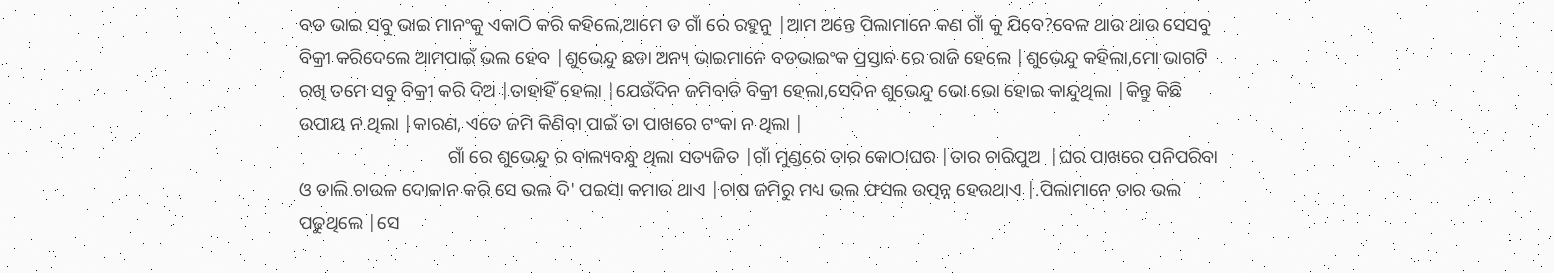ବଡ ଭାଇ ସବୁ ଭାଇ ମାନଂକୁ ଏକାଠି କରି କହିଲେ,ଆମେ ତ ଗାଁ ରେ ରହୁନୁ |ଆମ ଅନ୍ତେ ପିଲାମାନେ କଣ ଗାଁ କୁ ଯିବେ?ବେଳ ଥାଉ ଥାଉ ସେସବୁ ବିକ୍ରୀ କରିଦେଲେ ଆମପାଇଁ ଭଲ ହେବ |ଶୁଭେନ୍ଦୁ ଛଡା ଅନ୍ୟ ଭାଇମାନେ ବଡଭାଇଂକ ପ୍ରସ୍ତାବ ରେ ରାଜି ହେଲେ |ଶୁଭେନ୍ଦୁ କହିଲା,ମୋ ଭାଗଟି ରଖି ତମେ ସବୁ ବିକ୍ରୀ କରି ଦିଅ |ତାହାହିଁ ହେଲା |ଯେଉଁଦିନ ଜମିବାଡି ବିକ୍ରୀ ହେଲା,ସେଦିନ ଶୁଭେନ୍ଦୁ ଭୋ ଭୋ ହୋଇ କାନ୍ଦୁଥିଲା |କିନ୍ତୁ କିଛି ଉପାୟ ନ ଥିଲା |କାରଣ, ଏତେ ଜମି କିଣିବା ପାଇଁ ତା ପାଖରେ ଟଂକା ନ ଥିଲା |
                                ଗାଁ ରେ ଶୁଭେନ୍ଦୁ ର ବାଲ୍ୟବନ୍ଧୁ ଥିଲା ସତ୍ୟଜିତ |ଗାଁ ମୁଣ୍ଡରେ ତାର କୋଠାଘର |ତାର ଚାରିପୁଅ  |ଘର ପାଖରେ ପନିପରିବା ଓ ଡାଲି ଚାଉଳ ଦୋକାନ କରି ସେ ଭଲ ଦି' ପଇସା କମାଉ ଥାଏ |ଚାଷ ଜମିରୁ ମଧ୍ୟ ଭଲ ଫସଲ ଉତ୍ପନ୍ନ ହେଉଥାଏ |.ପିଲାମାନେ ତାର ଭଲ ପଢୁଥିଲେ |ସେ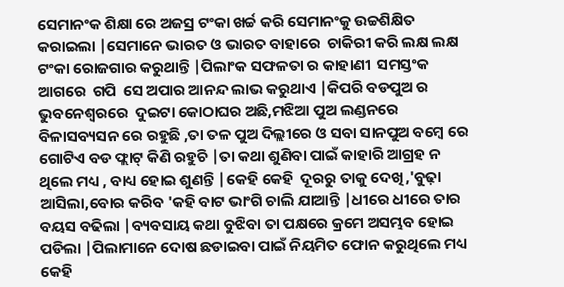ସେମାନଂକ ଶିକ୍ଷା ରେ ଅଜସ୍ର ଟଂକା ଖର୍ଚ୍ଚ କରି ସେମାନଂକୁ ଉଚ୍ଚଶିକ୍ଷିତ କରାଇଲା |ସେମାନେ ଭାରତ ଓ ଭାରତ ବାହାରେ  ଚାକିରୀ କରି ଲକ୍ଷ ଲକ୍ଷ ଟଂକା ରୋଜଗାର କରୁଥାନ୍ତି |ପିଲାଂକ ସଫଳତା ର କାହାଣୀ  ସମସ୍ତଂକ ଆଗରେ  ଗପି  ସେ ଅପାର ଆନନ୍ଦ ଲାଭ କରୁଥାଏ |କିପରି ବଡପୁଅ ର ଭୁବନେଶ୍ୱରରେ  ଦୁଇଟା କୋଠାଘର ଅଛି,ମଝିଆ ପୁଅ ଲଣ୍ଡନରେ ବିଳାସବ୍ୟସନ ରେ ରହୁଛି ,ତା ତଳ ପୁଅ ଦିଲ୍ଲୀରେ ଓ ସବା ସାନପୁଅ ବମ୍ବେ ରେ ଗୋଟିଏ ବଡ ଫ୍ଲାଟ୍ କିଣି ରହୁଚି |ତା କଥା ଶୁଣିବା ପାଇଁ କାହାରି ଆଗ୍ରହ ନ ଥିଲେ ମଧ୍ୟ , ବାଧ୍ୟ ହୋଇ ଶୁଣନ୍ତି |କେହି କେହି  ଦୂରରୁ ତାକୁ ଦେଖି,'ବୁଢ଼ା ଆସିଲା,ବୋର କରିବ 'କହି ବାଟ ଭାଂଗି ଚାଲି ଯାଆନ୍ତି |ଧୀରେ ଧୀରେ ତାର ବୟସ ବଢିଲା |ବ୍ୟବସାୟ କଥା ବୁଝିବା ତା ପକ୍ଷରେ କ୍ରମେ ଅସମ୍ଭବ ହୋଇ ପଡିଲା |ପିଲାମାନେ ଦୋଷ ଛଡାଇବା ପାଇଁ ନିୟମିତ ଫୋନ କରୁଥିଲେ ମଧ୍ୟ କେହି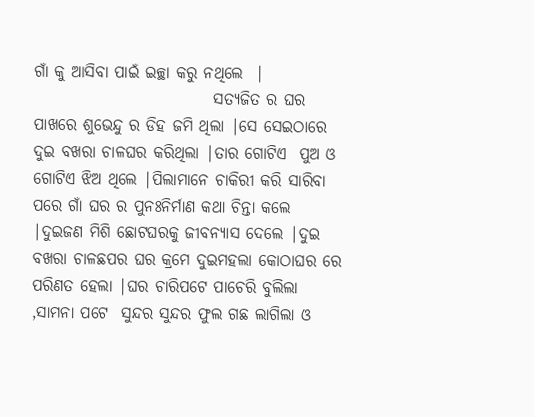ଗାଁ କୁ ଆସିବା ପାଇଁ ଇଚ୍ଛା କରୁ ନଥିଲେ  |
                            ସତ୍ୟଜିତ ର ଘର ପାଖରେ ଶୁଭେନ୍ଦୁ ର ଡିହ ଜମି ଥିଲା |ସେ ସେଇଠାରେ ଦୁଇ ବଖରା ଚାଳଘର କରିଥିଲା |ତାର ଗୋଟିଏ  ପୁଅ ଓ ଗୋଟିଏ ଝିଅ ଥିଲେ |ପିଲାମାନେ ଚାକିରୀ କରି ସାରିବା ପରେ ଗାଁ ଘର ର ପୁନଃନିର୍ମାଣ କଥା ଚିନ୍ତା କଲେ |ଦୁଇଜଣ ମିଶି ଛୋଟଘରକୁ ଜୀବନ୍ୟାସ ଦେଲେ |ଦୁଇ ବଖରା ଚାଳଛପର ଘର କ୍ରମେ ଦୁଇମହଲା କୋଠାଘର ରେ ପରିଣତ ହେଲା |ଘର ଚାରିପଟେ ପାଚେରି ବୁଲିଲା ,ସାମନା ପଟେ  ସୁନ୍ଦର ସୁନ୍ଦର ଫୁଲ ଗଛ ଲାଗିଲା ଓ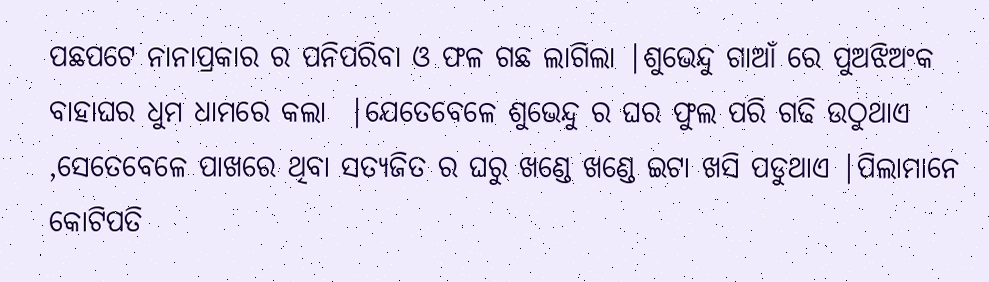ପଛପଟେ ନାନାପ୍ରକାର ର ପନିପରିବା ଓ ଫଳ ଗଛ ଲାଗିଲା |ଶୁଭେନ୍ଦୁ ଗାଆଁ ରେ ପୁଅଝିଅଂକ ବାହାଘର ଧୁମ ଧାମରେ କଲା  |ଯେତେବେଳେ ଶୁଭେନ୍ଦୁ ର ଘର ଫୁଲ ପରି ଗଢି ଉଠୁଥାଏ ,ସେତେବେଳେ ପାଖରେ ଥିବା ସତ୍ୟଜିତ ର ଘରୁ ଖଣ୍ଡେ ଖଣ୍ଡେ ଇଟା ଖସି ପଡୁଥାଏ |ପିଲାମାନେ କୋଟିପତି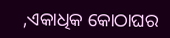,ଏକାଧିକ କୋଠାଘର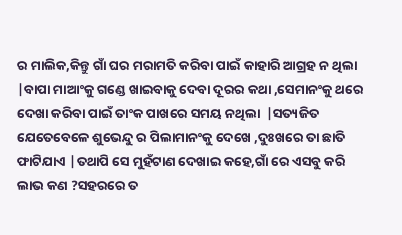ର ମାଲିକ,କିନ୍ତୁ ଗାଁ ଘର ମରାମତି କରିବା ପାଇଁ କାହାରି ଆଗ୍ରହ ନ ଥିଲା  |ବାପା ମାଆଂକୁ ଗଣ୍ଡେ ଖାଇବାକୁ ଦେବା ଦୂରର କଥା ,ସେମାନଂକୁ ଥରେ ଦେଖା କରିବା ପାଇଁ ତାଂକ ପାଖରେ ସମୟ ନଥିଲା  |ସତ୍ୟଜିତ ଯେତେବେଳେ ଶୁଭେନ୍ଦୁ ର ପିଲାମାନଂକୁ ଦେଖେ ,ଦୁଃଖରେ ତା ଛାତି ଫାଟିଯାଏ |ତଥାପି ସେ ମୁହଁଟାଣ ଦେଖାଇ କହେ,ଗାଁ ରେ ଏସବୁ କରି ଲାଭ କଣ ?ସହରରେ ତ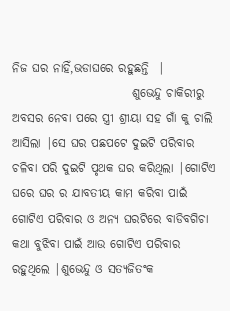ନିଜ ଘର ନାହିଁ,ଭଡାଘରେ ରହୁଛନ୍ତି  |
                         ଶୁଭେନ୍ଦୁ ଚାକିରୀରୁ ଅବସର ନେବା ପରେ ସ୍ତ୍ରୀ ଶ୍ରୀୟା ସହ ଗାଁ କୁ ଚାଲି ଆସିଲା |ସେ ଘର ପଛପଟେ ଦୁଇଟି ପରିବାର ଚଳିବା ପରି ଦୁଇଟି ପୃଥକ ଘର କରିଥିଲା |ଗୋଟିଏ ଘରେ ଘର ର ଯାବତୀୟ କାମ କରିବା ପାଇଁ ଗୋଟିଏ ପରିବାର ଓ ଅନ୍ୟ ଘରଟିରେ ବାଡିବଗିଚା କଥା ବୁଝିବା ପାଇଁ ଆଉ ଗୋଟିଏ ପରିବାର ରହୁଥିଲେ |ଶୁଭେନ୍ଦୁ ଓ ସତ୍ୟଜିତଂକ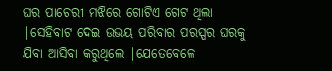ଘର ପାଚେରୀ ମଝିରେ ଗୋଟିଏ ଗେଟ ଥିଲା |ସେହିବାଟ ଦେଇ ଉଭୟ ପରିବାର ପରସ୍ପର ଘରକୁ ଯିବା ଆସିବା କରୁଥିଲେ |ଯେତେବେଳେ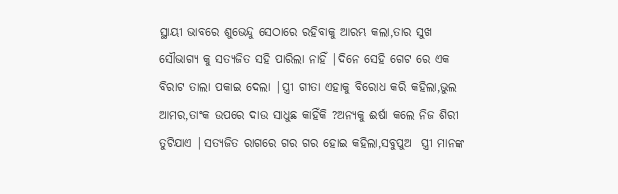ସ୍ଥାୟୀ ଭାବରେ ଶୁଭେନ୍ଦୁ ସେଠାରେ ରହିବାକୁ ଆରମ୍ଭ କଲା,ତାର ସୁଖ ସୌଭାଗ୍ୟ କୁ ସତ୍ୟଜିତ ସହି ପାରିଲା ନାହିଁ |ଦିନେ ସେହି ଗେଟ ରେ ଏକ ବିରାଟ ତାଲା ପକାଇ ଦେଲା |ସ୍ତ୍ରୀ ଗୀତା ଏହାକୁ ବିରୋଧ କରି କହିଲା,ଭୁଲ ଆମର,ତାଂକ ଉପରେ ଦାଉ ସାଧୁଛ କାହିଁକି ?ଅନ୍ୟକୁ ଈର୍ଷା କଲେ ନିଜ ଶିରୀ ତୁଟିଯାଏ |ସତ୍ୟଜିତ ରାଗରେ ଗର ଗର ହୋଇ କହିଲା,ସବୁପୁଅ  ସ୍ତ୍ରୀ ମାନଙ୍କ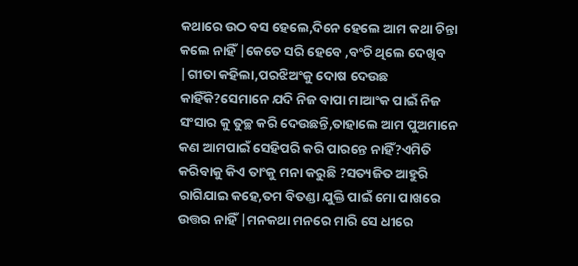କଥାରେ ଉଠ ବସ ହେଲେ,ଦିନେ ହେଲେ ଆମ କଥା ଚିନ୍ତା କଲେ ନାହିଁ |କେତେ ସରି ହେବେ ,ବଂଚି ଥିଲେ ଦେଖିବ |ଗୀତା କହିଲା,ପରଝିଅଂକୁ ଦୋଷ ଦେଉଛ କାହିଁକି?ସେମାନେ ଯଦି ନିଜ ବାପା ମାଆଂକ ପାଇଁ ନିଜ ସଂସାର କୁ ତୁଚ୍ଛ କରି ଦେଉଛନ୍ତି,ତାହାଲେ ଆମ ପୁଅମାନେ କଣ ଆମପାଇଁ ସେହିପରି କରି ପାରନ୍ତେ ନାହିଁ?ଏମିତି କରିବାକୁ କିଏ ତାଂକୁ ମନା କରୁଛି ?ସତ୍ୟଜିତ ଆହୁରି ରାଗିଯାଇ କହେ,ତମ ବିତଣ୍ଡା ଯୁକ୍ତି ପାଇଁ ମୋ ପାଖରେ ଉତ୍ତର ନାହିଁ |ମନକଥା ମନରେ ମାରି ସେ ଧୀରେ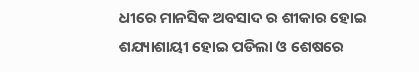ଧୀରେ ମାନସିକ ଅବସାଦ ର ଶୀକାର ହୋଇ ଶଯ୍ୟାଶାୟୀ ହୋଇ ପଡିଲା ଓ ଶେଷରେ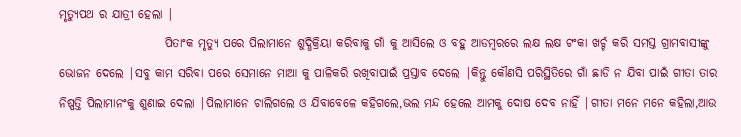ମୃତ୍ୟୁପଥ ର ଯାତ୍ରୀ ହେଲା |
                      ପିତାଂକ ମୃତ୍ୟୁ ପରେ ପିଲାମାନେ ଶୁଦ୍ଧିକ୍ରିୟା କରିବାକୁ ଗାଁ କୁ ଆସିଲେ ଓ ବହୁ ଆଡମ୍ବରରେ ଲକ୍ଷ ଲକ୍ଷ ଟଂକା ଖର୍ଚ୍ଚ କରି ସମସ୍ତ ଗ୍ରାମବାସୀଙ୍କୁ ଭୋଜନ ଦେଲେ |ସବୁ କାମ ସରିବା ପରେ ସେମାନେ ମାଆ କୁ ପାଳିକରି ରଖିବାପାଇଁ ପ୍ରସ୍ତାବ ଦେଲେ |କିନ୍ତୁ କୌଣସି ପରିସ୍ଥିତିରେ ଗାଁ ଛାଡି ନ ଯିବା ପାଇଁ ଗୀତା ତାର ନିଷ୍ପତ୍ତି ପିଲାମାନଂକୁ ଶୁଣାଇ ଦେଲା |ପିଲାମାନେ ଚାଲିଗଲେ ଓ ଯିବାବେଳେ କହିଗଲେ,ଭଲ ମନ୍ଦ ହେଲେ ଆମକୁ ଦୋଷ ଦେବ ନାହିଁ |ଗୀତା ମନେ ମନେ କହିଲା,ଆଉ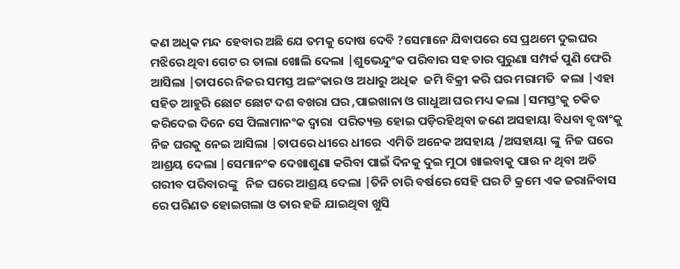କଣ ଅଧିକ ମନ୍ଦ ହେବାର ଅଛି ଯେ ତମକୁ ଦୋଷ ଦେବି ?ସେମାନେ ଯିବାପରେ ସେ ପ୍ରଥମେ ଦୁଇଘର ମଝିରେ ଥିବା ଗେଟ ର ତାଲା ଖୋଲି ଦେଲା |ଶୁଭେନ୍ଦୁଂକ ପରିବାର ସହ ତାର ପୁରୁଣା ସମ୍ପର୍କ ପୁଣି ଫେରି ଆସିଲା |ତାପରେ ନିଜର ସମସ୍ତ ଅଳଂକାର ଓ ଅଧାରୁ ଅଧିକ  ଜମି ବିକ୍ରୀ କରି ଘର ମରାମତି  କଲା |ଏହା ସହିତ ଆହୁରି ଛୋଟ ଛୋଟ ଦଶ ବଖରା ଘର ,ପାଇଖାନା ଓ ଗାଧୁଆ ଘର ମଧ୍ୟ କଲା |ସମସ୍ତଂକୁ ଚକିତ କରିଦେଇ ଦିନେ ସେ ପିଲାମାନଂକ ଦ୍ୱାରା  ପରିତ୍ୟକ୍ତ ହୋଇ ପଡ଼ିରହିଥିବା ଜଣେ ଅସହାୟା ବିଧବା ବୃଦ୍ଧାଂକୁ ନିଜ ଘରକୁ ନେଇ ଆସିଲା |ତାପରେ ଧୀରେ ଧୀରେ  ଏମିତି ଅନେକ ଅସହାୟ /ଅସହାୟା ଙ୍କୁ  ନିଜ ଘରେ ଆଶ୍ରୟ ଦେଲା |ସେମାନଂକ ଦେଖାଶୁଣା କରିବା ପାଇଁ ଦିନକୁ ଦୁଇ ମୁଠା ଖାଇବାକୁ ପାଉ ନ ଥିବା ଅତି ଗରୀବ ପରିବାରଙ୍କୁ   ନିଜ ଘରେ ଆଶ୍ରୟ ଦେଲା |ତିନି ଚାରି ବର୍ଷରେ ସେହି ଘର ଟି କ୍ରମେ ଏକ ଜରାନିବାସ ରେ ପରିଣତ ହୋଇଗଲା ଓ ତାର ହଜି ଯାଇଥିବା ଖୁସି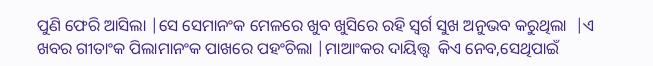ପୁଣି ଫେରି ଆସିଲା |ସେ ସେମାନଂକ ମେଳରେ ଖୁବ ଖୁସିରେ ରହି ସ୍ୱର୍ଗ ସୁଖ ଅନୁଭବ କରୁଥିଲା  |ଏ ଖବର ଗୀତାଂକ ପିଲାମାନଂକ ପାଖରେ ପହଂଚିଲା |ମାଆଂକର ଦାୟିତ୍ତ୍ୱ  କିଏ ନେବ,ସେଥିପାଇଁ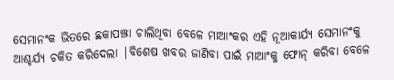ସେମାନଂକ ଭିତରେ ଛକାପଞ୍ଝା ଚାଲିଥିବା ବେଳେ ମାଆଂକର ଏହି ନୂଆକାର୍ଯ୍ୟ ସେମାନଂକୁ ଆଶ୍ଚର୍ଯ୍ୟ ଚକିତ କରିଦେଲା |ବିଶେଷ ଖବର ଜାଣିବା ପାଇଁ ମାଆଂକୁ ଫୋନ୍ କରିବା ବେଳେ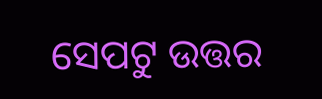ସେପଟୁ ଉତ୍ତର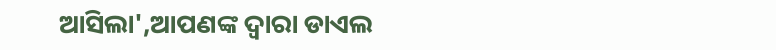ଆସିଲା',ଆପଣଙ୍କ ଦ୍ୱାରା ଡାଏଲ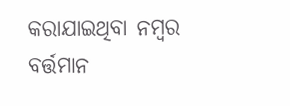କରାଯାଇଥିବା ନମ୍ବର ବର୍ତ୍ତମାନ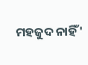ମହଜୁଦ ନାହିଁ'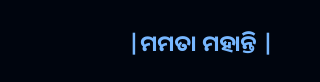|ମମତା ମହାନ୍ତି |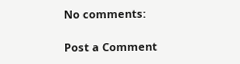No comments:

Post a Comment